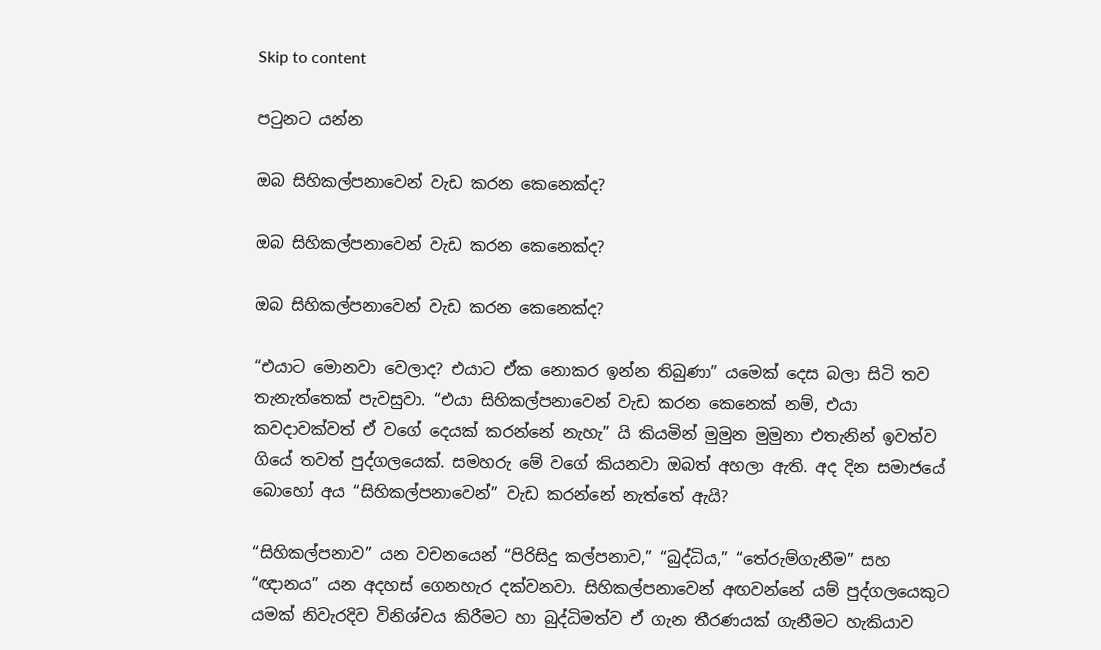Skip to content

පටුනට යන්න

ඔබ සිහිකල්පනාවෙන් වැඩ කරන කෙනෙක්ද?

ඔබ සිහිකල්පනාවෙන් වැඩ කරන කෙනෙක්ද?

ඔබ සිහිකල්පනාවෙන් වැඩ කරන කෙනෙක්ද?

“එයාට මොනවා වෙලාද? එයාට ඒක නොකර ඉන්න තිබුණා” යමෙක් දෙස බලා සිටි තව තැනැත්තෙක් පැවසුවා. “එයා සිහිකල්පනාවෙන් වැඩ කරන කෙනෙක් නම්, එයා කවදාවක්වත් ඒ වගේ දෙයක් කරන්නේ නැහැ” යි කියමින් මුමුන මුමුනා එතැනින් ඉවත්ව ගියේ තවත් පුද්ගලයෙක්. සමහරු මේ වගේ කියනවා ඔබත් අහලා ඇති. අද දින සමාජයේ බොහෝ අය “සිහිකල්පනාවෙන්” වැඩ කරන්නේ නැත්තේ ඇයි?

“සිහිකල්පනාව” යන වචනයෙන් “පිරිසිදු කල්පනාව,” “බුද්ධිය,” “තේරුම්ගැනීම” සහ “ඥානය” යන අදහස් ගෙනහැර දක්වනවා. සිහිකල්පනාවෙන් අඟවන්නේ යම් පුද්ගලයෙකුට යමක් නිවැරදිව විනිශ්චය කිරීමට හා බුද්ධිමත්ව ඒ ගැන තීරණයක් ගැනීමට හැකියාව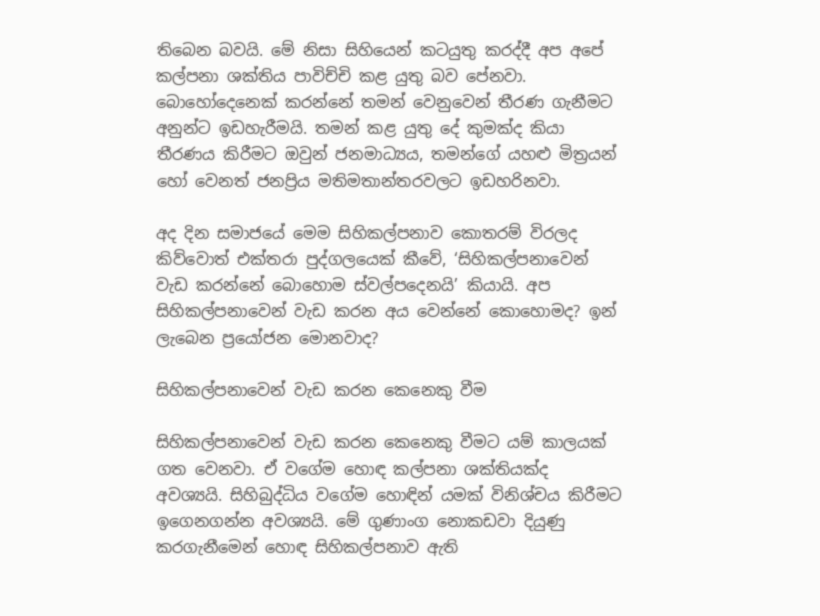තිබෙන බවයි. මේ නිසා සිහියෙන් කටයුතු කරද්දී අප අපේ කල්පනා ශක්තිය පාවිච්චි කළ යුතු බව පේනවා. බොහෝදෙනෙක් කරන්නේ තමන් වෙනුවෙන් තීරණ ගැනීමට අනුන්ට ඉඩහැරීමයි. තමන් කළ යුතු දේ කුමක්ද කියා තීරණය කිරීමට ඔවුන් ජනමාධ්‍යය, තමන්ගේ යහළු මිත්‍රයන් හෝ වෙනත් ජනප්‍රිය මතිමතාන්තරවලට ඉඩහරිනවා.

අද දින සමාජයේ මෙම සිහිකල්පනාව කොතරම් විරලද කිව්වොත් එක්තරා පුද්ගලයෙක් කීවේ, ‘සිහිකල්පනාවෙන් වැඩ කරන්නේ බොහොම ස්වල්පදෙනයි’ කියායි. අප සිහිකල්පනාවෙන් වැඩ කරන අය වෙන්නේ කොහොමද? ඉන් ලැබෙන ප්‍රයෝජන මොනවාද?

සිහිකල්පනාවෙන් වැඩ කරන කෙනෙකු වීම

සිහිකල්පනාවෙන් වැඩ කරන කෙනෙකු වීමට යම් කාලයක් ගත වෙනවා. ඒ වගේම හොඳ කල්පනා ශක්තියක්ද අවශ්‍යයි. සිහිබුද්ධිය වගේම හොඳින් යමක් විනිශ්චය කිරීමට ඉගෙනගන්න අවශ්‍යයි. මේ ගුණාංග නොකඩවා දියුණු කරගැනීමෙන් හොඳ සිහිකල්පනාව ඇති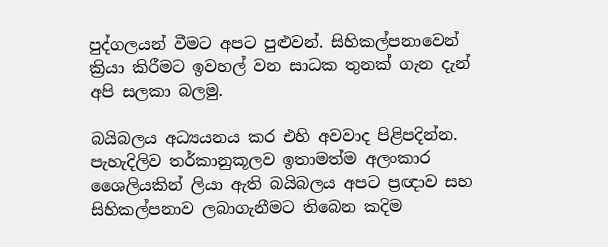පුද්ගලයන් වීමට අපට පුළුවන්. සිහිකල්පනාවෙන් ක්‍රියා කිරීමට ඉවහල් වන සාධක තුනක් ගැන දැන් අපි සලකා බලමු.

බයිබලය අධ්‍යයනය කර එහි අවවාද පිළිපදින්න. පැහැදිලිව තර්කානුකූලව ඉතාමත්ම අලංකාර ශෛලියකින් ලියා ඇති බයිබලය අපට ප්‍රඥාව සහ සිහිකල්පනාව ලබාගැනීමට තිබෙන කදිම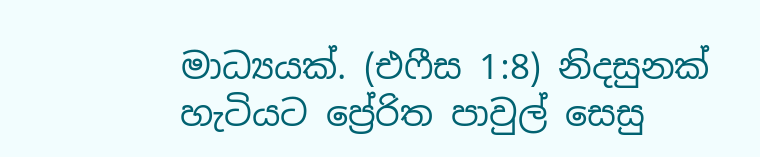මාධ්‍යයක්. (එෆීස 1:8) නිදසුනක් හැටියට ප්‍රේරිත පාවුල් සෙසු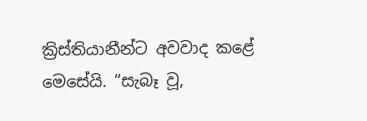ක්‍රිස්තියානීන්ට අවවාද කළේ මෙසේයි. “සැබෑ වූ,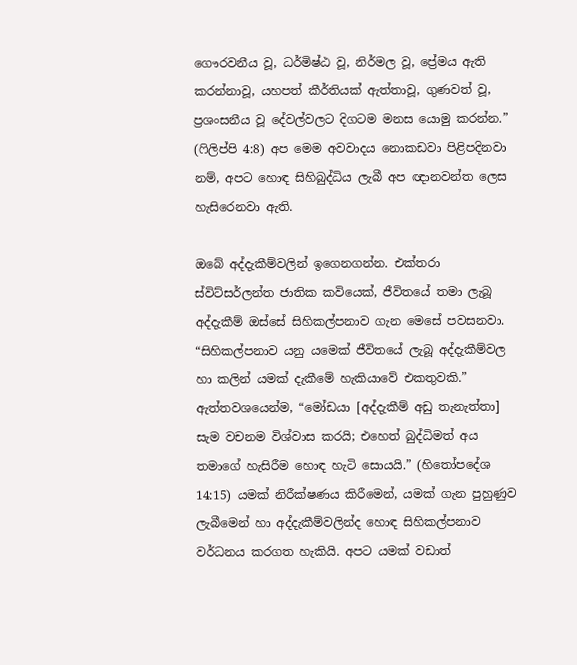ගෞරවනීය වූ, ධර්මිෂ්ඨ වූ, නිර්මල වූ, ප්‍රේමය ඇති කරන්නාවූ, යහපත් කීර්තියක් ඇත්තාවූ, ගුණවත් වූ, ප්‍රශංසනීය වූ දේවල්වලට දිගටම මනස යොමු කරන්න.” (ෆිලිප්පි 4:8) අප මෙම අවවාදය නොකඩවා පිළිපදිනවා නම්, අපට හොඳ සිහිබුද්ධිය ලැබී අප ඥානවන්ත ලෙස හැසිරෙනවා ඇති.

ඔබේ අද්දැකීම්වලින් ඉගෙනගන්න. එක්තරා ස්විට්සර්ලන්ත ජාතික කවියෙක්, ජීවිතයේ තමා ලැබූ අද්දැකීම් ඔස්සේ සිහිකල්පනාව ගැන මෙසේ පවසනවා. “සිහිකල්පනාව යනු යමෙක් ජීවිතයේ ලැබූ අද්දැකීම්වල හා කලින් යමක් දැකීමේ හැකියාවේ එකතුවකි.” ඇත්තවශයෙන්ම, “මෝඩයා [අද්දැකීම් අඩු තැනැත්තා] සැම වචනම විශ්වාස කරයි; එහෙත් බුද්ධිමත් අය තමාගේ හැසිරීම හොඳ හැටි සොයයි.” (හිතෝපදේශ 14:15) යමක් නිරීක්ෂණය කිරීමෙන්, යමක් ගැන පුහුණුව ලැබීමෙන් හා අද්දැකීම්වලින්ද හොඳ සිහිකල්පනාව වර්ධනය කරගත හැකියි. අපට යමක් වඩාත්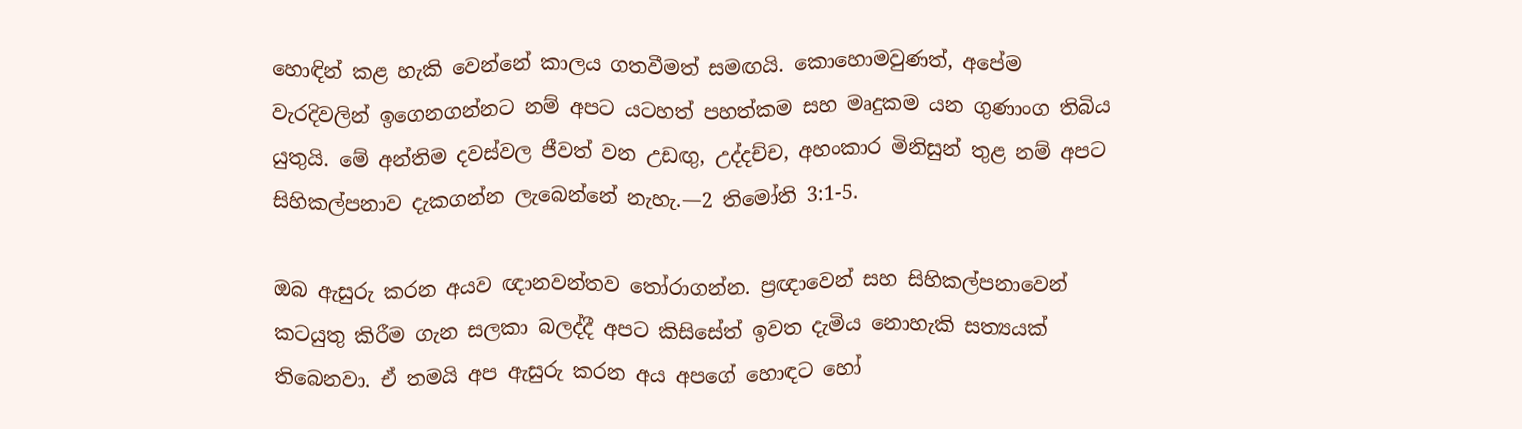හොඳින් කළ හැකි වෙන්නේ කාලය ගතවීමත් සමඟයි. කොහොමවුණත්, අපේම වැරදිවලින් ඉගෙනගන්නට නම් අපට යටහත් පහත්කම සහ මෘදුකම යන ගුණාංග තිබිය යුතුයි. මේ අන්තිම දවස්වල ජීවත් වන උඩඟු, උද්දච්ච, අහංකාර මිනිසුන් තුළ නම් අපට සිහිකල්පනාව දැකගන්න ලැබෙන්නේ නැහැ.—2 තිමෝති 3:1-5.

ඔබ ඇසුරු කරන අයව ඥානවන්තව තෝරාගන්න. ප්‍රඥාවෙන් සහ සිහිකල්පනාවෙන් කටයුතු කිරීම ගැන සලකා බලද්දී අපට කිසිසේත් ඉවත දැමිය නොහැකි සත්‍යයක් තිබෙනවා. ඒ තමයි අප ඇසුරු කරන අය අපගේ හොඳට හෝ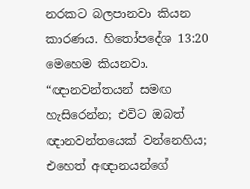නරකට බලපානවා කියන කාරණය. හිතෝපදේශ 13:20 මෙහෙම කියනවා. “ඥානවන්තයන් සමඟ හැසිරෙන්න; එවිට ඔබත් ඥානවන්තයෙක් වන්නෙහිය; එහෙත් අඥානයන්ගේ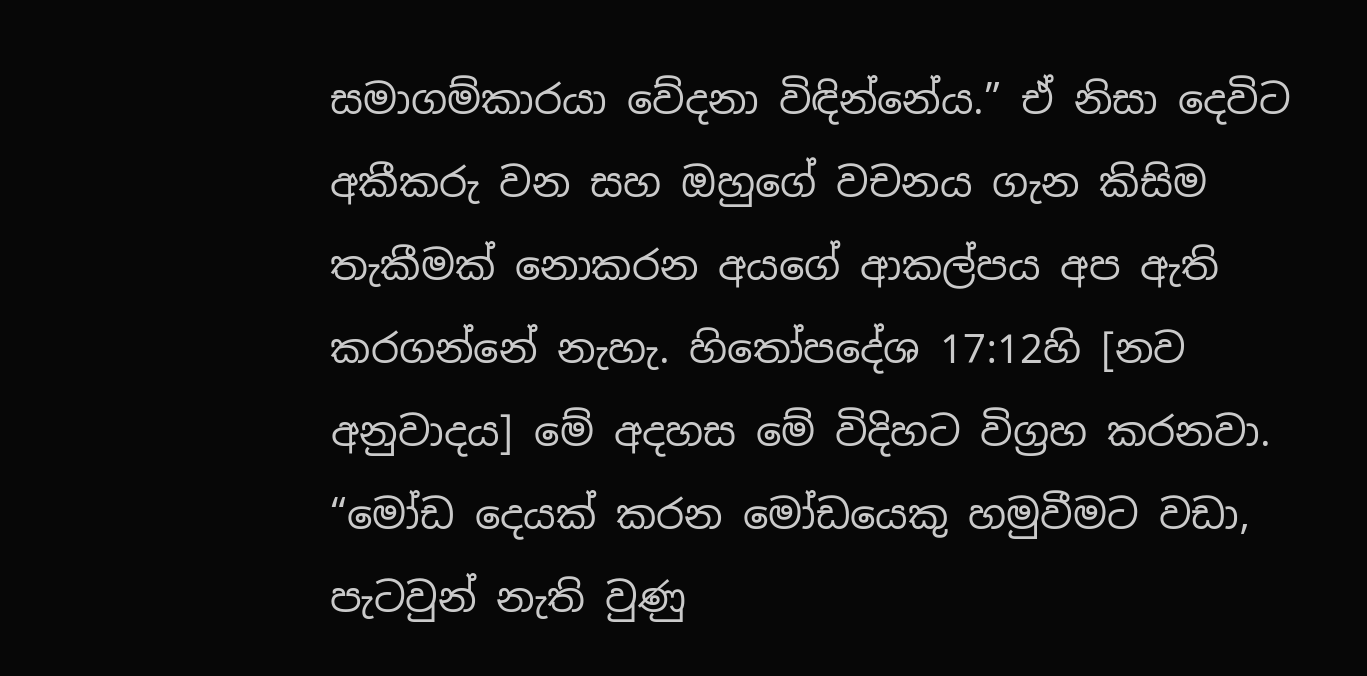සමාගම්කාරයා වේදනා විඳින්නේය.” ඒ නිසා දෙවිට අකීකරු වන සහ ඔහුගේ වචනය ගැන කිසිම තැකීමක් නොකරන අයගේ ආකල්පය අප ඇති කරගන්නේ නැහැ. හිතෝපදේශ 17:12හි [නව අනුවාදය] මේ අදහස මේ විදිහට විග්‍රහ කරනවා. “මෝඩ දෙයක් කරන මෝඩයෙකු හමුවීමට වඩා, පැටවුන් නැති වුණු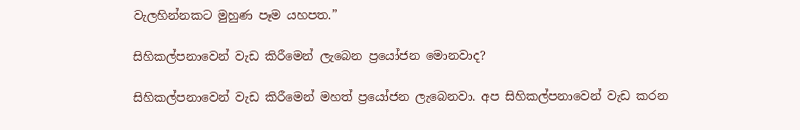වැලහින්නකට මුහුණ පෑම යහපත.”

සිහිකල්පනාවෙන් වැඩ කිරීමෙන් ලැබෙන ප්‍රයෝජන මොනවාද?

සිහිකල්පනාවෙන් වැඩ කිරීමෙන් මහත් ප්‍රයෝජන ලැබෙනවා. අප සිහිකල්පනාවෙන් වැඩ කරන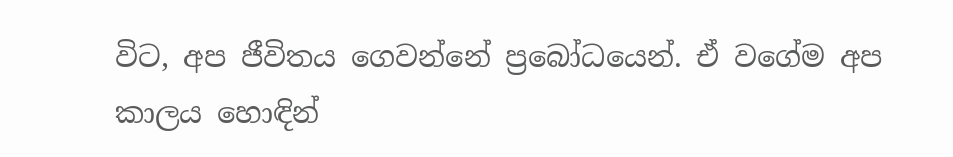විට, අප ජීවිතය ගෙවන්නේ ප්‍රබෝධයෙන්. ඒ වගේම අප කාලය හොඳින්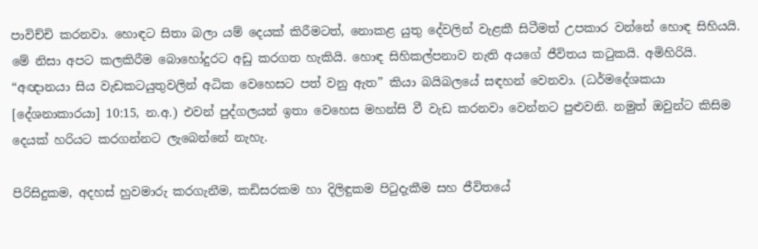පාවිච්චි කරනවා. හොඳට සිතා බලා යම් දෙයක් කිරීමටත්, නොකළ යුතු දේවලින් වැළකී සිටීමත් උපකාර වන්නේ හොඳ සිහියයි. මේ නිසා අපට කලකිරීම බොහෝදුරට අඩු කරගත හැකියි. හොඳ සිහිකල්පනාව නැති අයගේ ජීවිතය කටුකයි. අමිහිරියි. “අඥානයා සිය වැඩකටයුතුවලින් අධික වෙහෙසට පත් වනු ඇත” කියා බයිබලයේ සඳහන් වෙනවා. (ධර්මදේශකයා [දේශනාකාරයා] 10:15, න.අ.) එවන් පුද්ගලයන් ඉතා වෙහෙස මහන්සි වී වැඩ කරනවා වෙන්නට පුළුවනි. නමුත් ඔවුන්ට කිසිම දෙයක් හරියට කරගන්නට ලැබෙන්නේ නැහැ.

පිරිසිදුකම, අදහස් හුවමාරු කරගැනීම, කඩිසරකම හා දිලිඳුකම පිටුදැකීම සහ ජීවිතයේ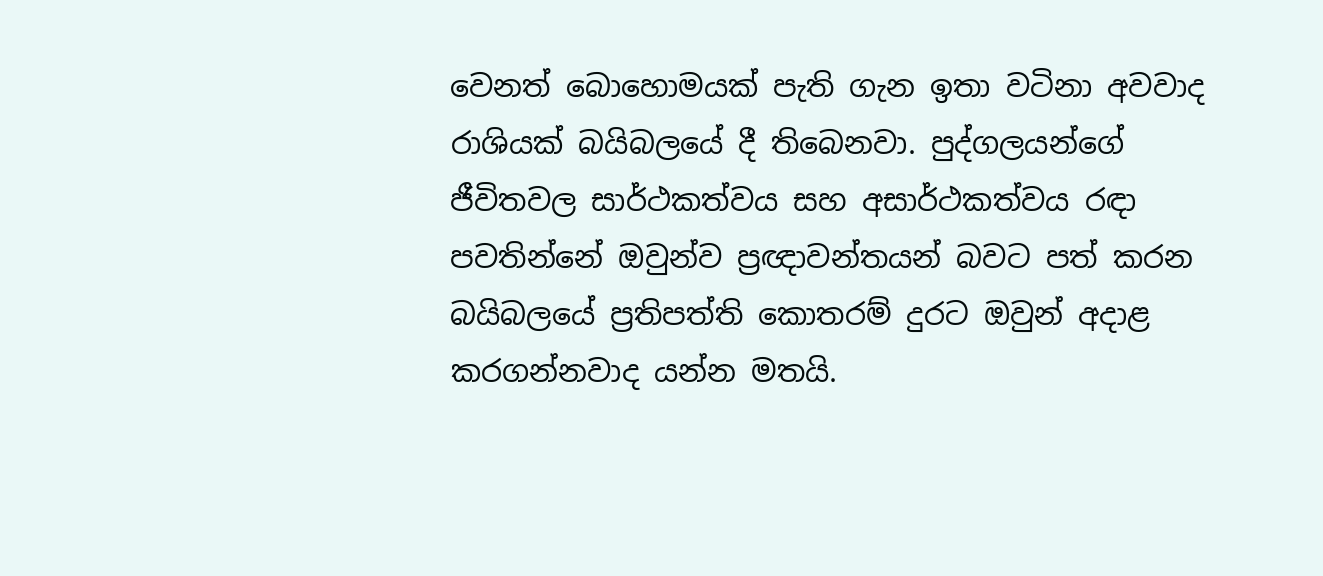වෙනත් බොහොමයක් පැති ගැන ඉතා වටිනා අවවාද රාශියක් බයිබලයේ දී තිබෙනවා. පුද්ගලයන්ගේ ජීවිතවල සාර්ථකත්වය සහ අසාර්ථකත්වය රඳා පවතින්නේ ඔවුන්ව ප්‍රඥාවන්තයන් බවට පත් කරන බයිබලයේ ප්‍රතිපත්ති කොතරම් දුරට ඔවුන් අදාළ කරගන්නවාද යන්න මතයි.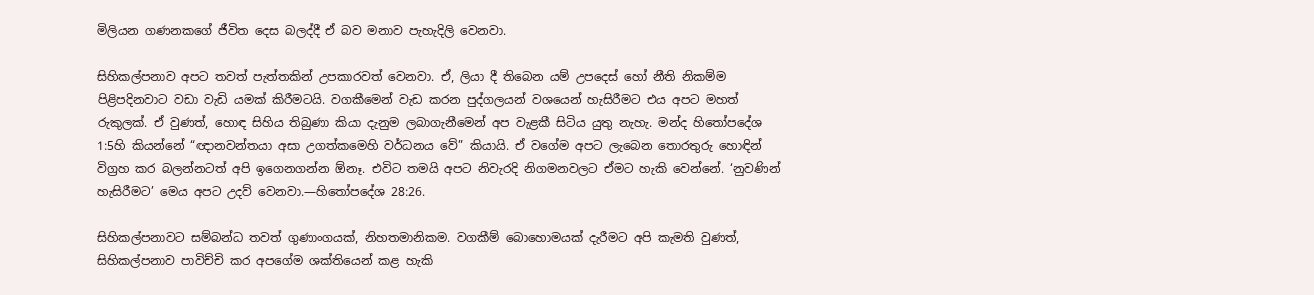මිලියන ගණනකගේ ජීවිත දෙස බලද්දී ඒ බව මනාව පැහැදිලි වෙනවා.

සිහිකල්පනාව අපට තවත් පැත්තකින් උපකාරවත් වෙනවා. ඒ, ලියා දී තිබෙන යම් උපදෙස් හෝ නීති නිකම්ම පිළිපදිනවාට වඩා වැඩි යමක් කිරීමටයි. වගකීමෙන් වැඩ කරන පුද්ගලයන් වශයෙන් හැසිරීමට එය අපට මහත් රුකුලක්. ඒ වුණත්, හොඳ සිහිය තිබුණා කියා දැනුම ලබාගැනීමෙන් අප වැළකී සිටිය යුතු නැහැ. මන්ද හිතෝපදේශ 1:5හි කියන්නේ “ඥානවන්තයා අසා උගත්කමෙහි වර්ධනය වේ” කියායි. ඒ වගේම අපට ලැබෙන තොරතුරු හොඳින් විග්‍රහ කර බලන්නටත් අපි ඉගෙනගන්න ඕනෑ. එවිට තමයි අපට නිවැරදි නිගමනවලට ඒමට හැකි වෙන්නේ. ‘නුවණින් හැසිරීමට’ මෙය අපට උදව් වෙනවා.—හිතෝපදේශ 28:26.

සිහිකල්පනාවට සම්බන්ධ තවත් ගුණාංගයක්, නිහතමානිකම. වගකීම් බොහොමයක් දැරීමට අපි කැමති වුණත්, සිහිකල්පනාව පාවිච්චි කර අපගේම ශක්තියෙන් කළ හැකි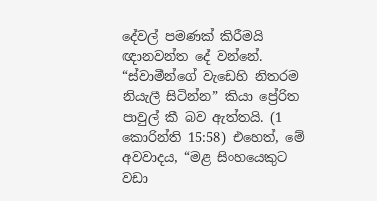දේවල් පමණක් කිරීමයි ඥානවන්ත දේ වන්නේ. “ස්වාමීන්ගේ වැඩෙහි නිතරම නියැලී සිටින්න” කියා ප්‍රේරිත පාවුල් කී බව ඇත්තයි. (1 කොරින්ති 15:58) එහෙත්, මේ අවවාදය, “මළ සිංහයෙකුට වඩා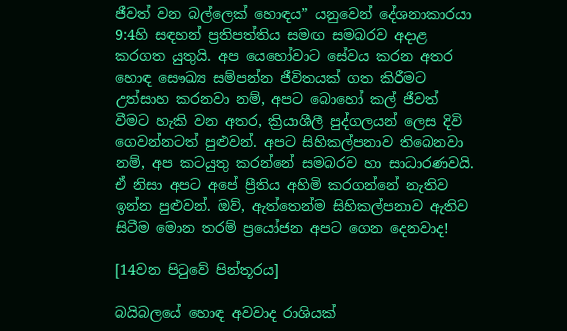ජීවත් වන බල්ලෙක් හොඳය” යනුවෙන් දේශනාකාරයා 9:4හි සඳහන් ප්‍රතිපත්තිය සමඟ සමබරව අදාළ කරගත යුතුයි. අප යෙහෝවාට සේවය කරන අතර හොඳ සෞඛ්‍ය සම්පන්න ජීවිතයක් ගත කිරීමට උත්සාහ කරනවා නම්, අපට බොහෝ කල් ජීවත් වීමට හැකි වන අතර, ක්‍රියාශීලී පුද්ගලයන් ලෙස දිවි ගෙවන්නටත් පුළුවන්. අපට සිහිකල්පනාව තිබෙනවා නම්, අප කටයුතු කරන්නේ සමබරව හා සාධාරණවයි. ඒ නිසා අපට අපේ ප්‍රීතිය අහිමි කරගන්නේ නැතිව ඉන්න පුළුවන්. ඔව්, ඇත්තෙන්ම සිහිකල්පනාව ඇතිව සිටීම මොන තරම් ප්‍රයෝජන අපට ගෙන දෙනවාද!

[14වන පිටුවේ පින්තූරය]

බයිබලයේ හොඳ අවවාද රාශියක්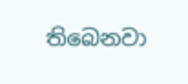තිබෙනවා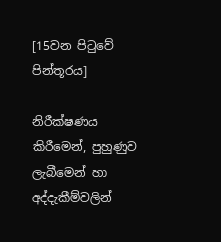[15වන පිටුවේ පින්තූරය]

නිරීක්ෂණය කිරීමෙන්, පුහුණුව ලැබීමෙන් හා අද්දැකීම්වලින්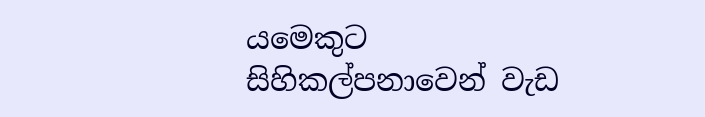යමෙකුට සිහිකල්පනාවෙන් වැඩ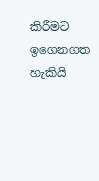කිරීමට ඉගෙනගත හැකියි